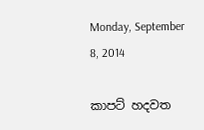Monday, September 8, 2014

කාපට් හදවත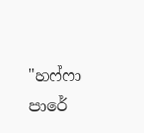"හෆ්ෆා පාරේ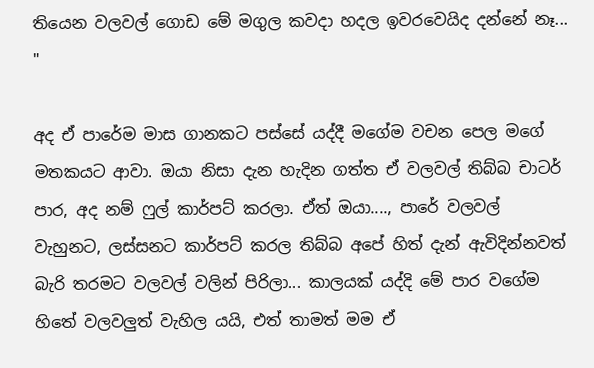තියෙන වලවල් ගොඩ මේ මගුල කවදා හදල ඉවරවෙයිද දන්නේ නෑ... "

අද ඒ පාරේම මාස ගානකට පස්සේ යද්දී මගේම වචන පෙල මගේ මතකයට ආවා. ඔයා නිසා දැන හැදින ගත්ත ඒ වලවල් තිබ්බ චාටර් පාර, අද නම් ෆුල් කාර්පට් කරලා. ඒත් ඔයා...., පාරේ වලවල් වැහුනට, ලස්සනට කාර්පට් කරල තිබ්බ අපේ හිත් දැන් ඇවිදින්නවත් බැරි තරමට වලවල් වලින් පිරිලා... කාලයක් යද්දි මේ පාර වගේම හිතේ වලවලුත් වැහිල යයි, එත් තාමත් මම ඒ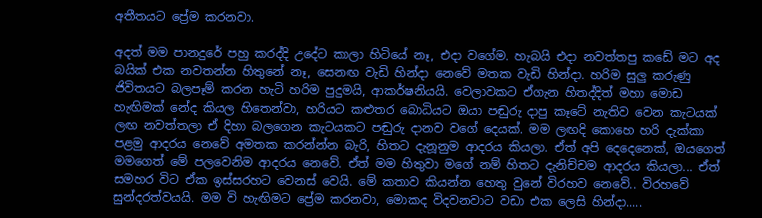අතීතයට ප්‍රේම කරනවා.

අදත් මම පානදුරේ පහු කරද්දි උදේට කාලා හිටියේ නෑ, එදා වගේම. හැබයි එදා නවත්තපු කඩේ මට අද බයික් එක නවතන්න හිතුනේ නෑ, සෙනඟ වැඩි හින්දා නෙවේ මතක වැඩි හින්දා. හරිම සුලු කරුණු ජිවිතයට බලපෑම් කරන හැටි හරිම පුදුමයි, ආකර්ෂනියයි. වෙලාවකට ඒගැන හිතද්දිත් මහා මොඩ හැඟිමක් නේද කියල හිතෙන්වා, හරියට කළුතර බොධියට ඔයා පඬුරු දාපු කෑටේ නැතිව වෙන කැටයක් ලඟ නවත්තලා ඒ දිහා බලගෙන කැටයකට පඬුරු දානව වගේ දෙයක්. මම ලඟදි කොහෙ හරි දැක්කා පළමු ආදරය නෙවේ අමතක කරන්න්න බැරි, හිතට දැනූනුම ආදරය කියලා. ඒත් අපි දෙදෙනෙක්, ඔයගෙත් මමගෙත් මේ පලවෙනිම ආදරය නෙවේ. ඒත් මම හිතුවා මගේ නම් හිතට දැනිච්චම ආදරය කියලා... ඒත් සමහර විට ඒක ඉස්සරහට වෙනස් වෙයි. මේ කතාව කියන්න හෙතු වුනේ විරහව නෙවේ.. විරහවේ සුන්දරත්වයයි. මම වි හැඟිමට ප්‍රේම කරනවා, මොකද විදවනවාට වඩා එක ලෙසි හින්දා.....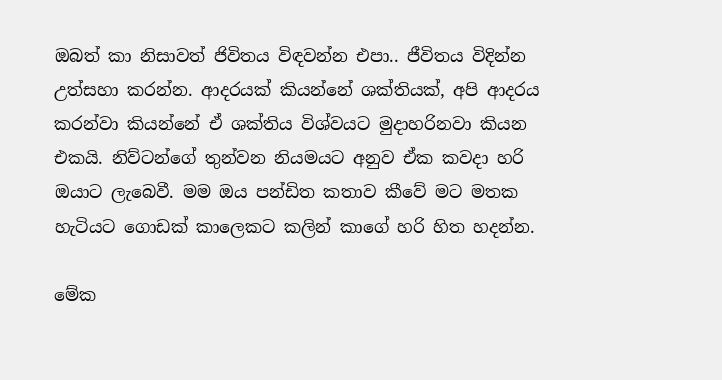ඔබත් කා නිසාවත් ජිවිතය විඳවන්න එපා.. ජීවිතය විදින්න උත්සහා කරන්න. ආදරයක් කියන්නේ ශක්තියක්, අපි ආදරය කරන්වා කියන්නේ ඒ ශක්තිය විශ්වයට මුදාහරිනවා කියන එකයි. නිව්ටන්ගේ තුන්වන නියමයට අනුව ඒක කවදා හරි ඔයාට ලැබෙවී. මම ඔය පන්ඩිත කතාව කීවේ මට මතක හැටියට ගොඩක් කාලෙකට කලින් කාගේ හරි හිත හදන්න.

මේක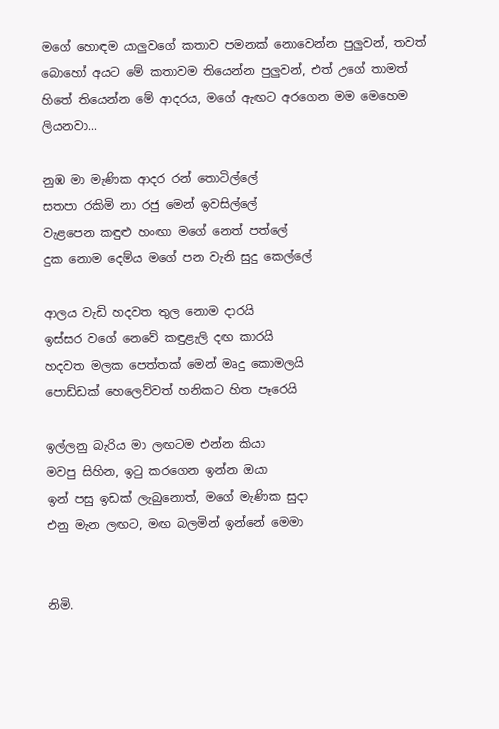මගේ හොඳම යාලුවගේ කතාව පමනක් නොවෙන්න පුලුවන්, තවත් බොහෝ අයට මේ කතාවම තියෙන්න පුලුවන්, එත් උගේ තාමත් හිතේ තියෙන්න මේ ආදරය, මගේ ඇඟට අරගෙන මම මෙහෙම ලියනවා...

නුඹ මා මැණික ආදර රන් තොටිල්ලේ
සතපා රකිමි නා රජු මෙන් ඉවසිල්ලේ
වැළපෙන කඳුළු හංඟා මගේ නෙත් පත්ලේ
දුක නොම දෙම්ය මගේ පන වැනි සුදු කෙල්ලේ

ආලය වැඩි හදවත තුල නොම දාරයි
ඉස්සර වගේ නෙවේ කඳුළැලි දඟ කාරයි
හදවත මලක පෙත්තක් මෙන් මෘදු කොමලයි
පොඩ්ඩක් හෙලෙව්වත් හනිකට හිත පෑරෙයි

ඉල්ලනු බැරිය මා ලඟටම එන්න කියා
මවපු සිහින, ඉටු කරගෙන ඉන්න ඔයා
ඉන් පසු ඉඩක් ලැබුනොත්, මගේ මැණික සුදා
එනු මැන ලඟට, මඟ බලමින් ඉන්නේ මෙමා


නිමි.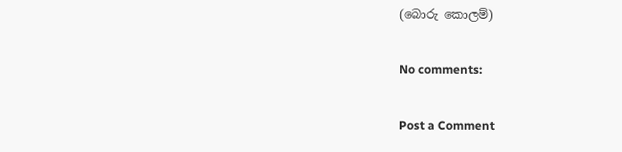(බොරු කොලම්)

No comments:

Post a Comment